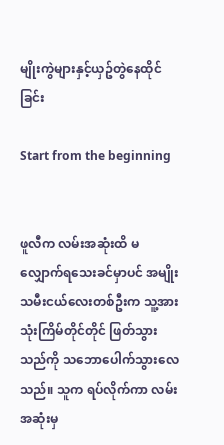မျိုးကွဲများနှင့်ယှဥ်တွဲနေထိုင်ခြင်း

Start from the beginning


ဖူလီက လမ်းအဆုံးထိ မလျှောက်ရသေးခင်မှာပင် အမျိုးသမီးငယ်လေးတစ်ဦးက သူ့အား သုံးကြိမ်တိုင်တိုင် ဖြတ်သွားသည်ကို သဘောပေါက်သွားလေသည်။ သူက ရပ်လိုက်ကာ လမ်းအဆုံးမှ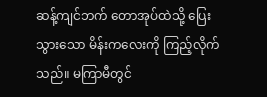ဆန့်ကျင်ဘက် တောအုပ်ထဲသို့ ပြေးသွားသော မိန်းကလေးကို ကြည့်လိုက်သည်။ မကြာမီတွင်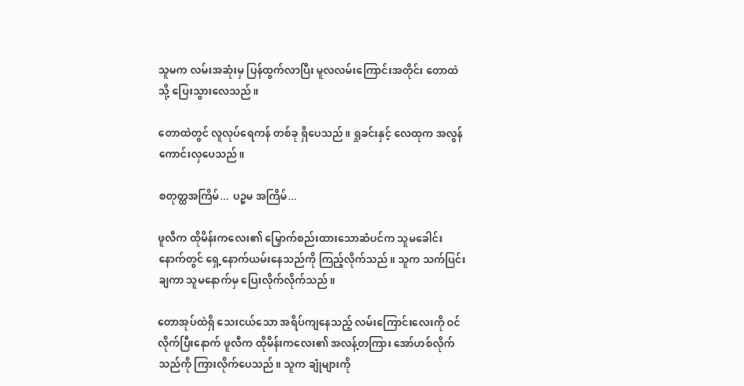သူမက လမ်းအဆုံးမှ ပြန်ထွက်လာပြီး မူလလမ်းကြောင်းအတိုင်း တောထဲသို့ ပြေးသွားလေသည်။

တောထဲတွင် လူလုပ်ရေကန် တစ်ခု ရှိပေသည်။ ရှုခင်းနှင့် လေထုက အလွန် ကောင်းလှပေသည်။

စတုတ္ထအကြိမ်... ပဉ္စမ အကြိမ်...

ဖူလီက ထိုမိန်းကလေး၏ မြှောက်စည်းထားသောဆံပင်က သူမခေါင်းနောက်တွင် ရှေ့နောက်ယမ်းနေသည်ကို ကြည့်လိုက်သည်။ သူက သက်ပြင်းချကာ သူမနောက်မှ ပြေးလိုက်လိုက်သည်။

တောအုပ်ထဲရှိ သေးငယ်သော အရိပ်ကျနေသည့် လမ်းကြောင်းလေးကို ဝင်လိုက်ပြီးနောက် ဖူလီက ထိုမိန်းကလေး၏ အလန့်တကြား အော်ဟစ်လိုက်သည်ကို ကြားလိုက်ပေသည်။ သူက ချုံများကို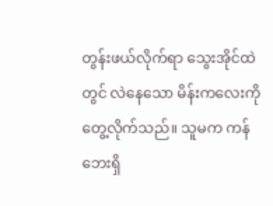တွန်းဖယ်လိုက်ရာ သွေးအိုင်ထဲတွင် လဲနေသော မိန်းကလေးကို တွေ့လိုက်သည်။ သူမက ကန်ဘေးရှိ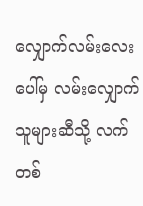လျှောက်လမ်းလေးပေါ်မှ လမ်းလျှောက်သူများဆီသို့ လက်တစ်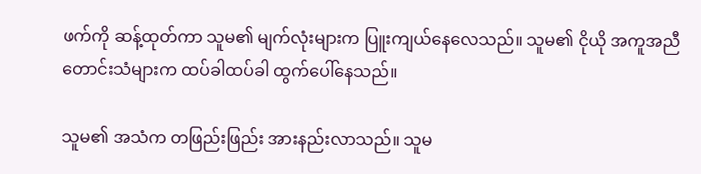ဖက်ကို ဆန့်ထုတ်ကာ သူမ၏ မျက်လုံးများက ပြူးကျယ်နေလေသည်။ သူမ၏ ငိုယို အကူအညီတောင်းသံများက ထပ်ခါထပ်ခါ ထွက်ပေါ်နေသည်။

သူမ၏ အသံက တဖြည်းဖြည်း အားနည်းလာသည်။ သူမ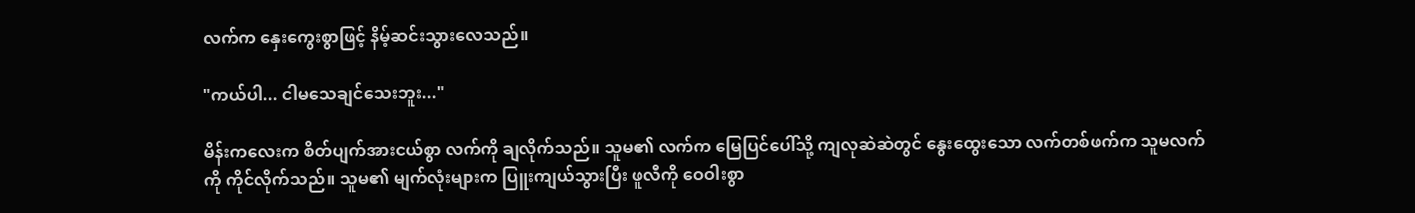လက်က နှေးကွေးစွာဖြင့် နိမ့်ဆင်းသွားလေသည်။

"ကယ်ပါ... ငါမသေချင်သေးဘူး..."

မိန်းကလေးက စိတ်ပျက်အားငယ်စွာ လက်ကို ချလိုက်သည်။ သူမ၏ လက်က မြေပြင်ပေါ်သို့ ကျလုဆဲဆဲတွင် နွေးထွေးသော လက်တစ်ဖက်က သူမလက်ကို ကိုင်လိုက်သည်။ သူမ၏ မျက်လုံးများက ပြူးကျယ်သွားပြီး ဖူလီကို ဝေဝါးစွာ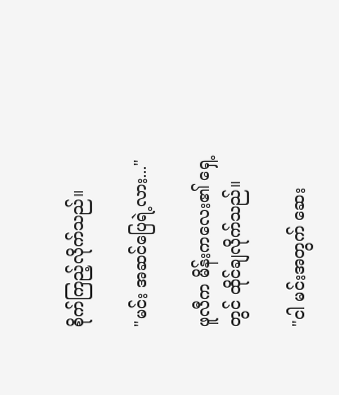စိုက်ကြည့်လိုက်သည်။

"မင်း အဆင်ပြေရဲ့လား..."

ဖူလီက မိန်းကလေး၏ ရှေ့တွင် ထိုင်ချလိုက်သည်။

"ငါ မင်းအတွက် ဆေး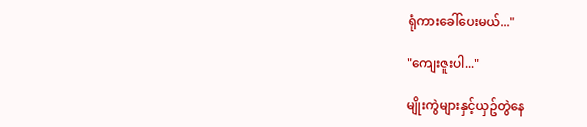ရုံကားခေါ်ပေးမယ်..."

"ကျေးဇူးပါ..."

မျိုးကွဲများနှင့်ယှဥ်တွဲနေ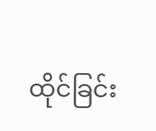ထိုင်ခြင်း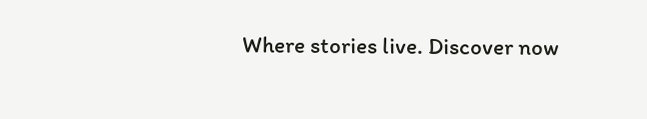Where stories live. Discover now